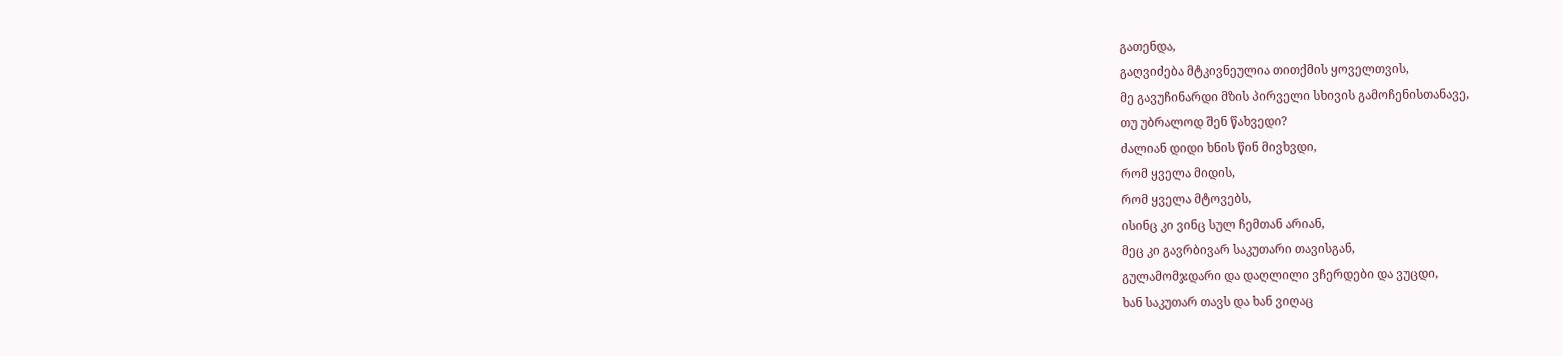გათენდა,
გაღვიძება მტკივნეულია თითქმის ყოველთვის,
მე გავუჩინარდი მზის პირველი სხივის გამოჩენისთანავე,
თუ უბრალოდ შენ წახვედი?
ძალიან დიდი ხნის წინ მივხვდი,
რომ ყველა მიდის,
რომ ყველა მტოვებს,
ისინც კი ვინც სულ ჩემთან არიან,
მეც კი გავრბივარ საკუთარი თავისგან,
გულამომჯდარი და დაღლილი ვჩერდები და ვუცდი,
ხან საკუთარ თავს და ხან ვიღაც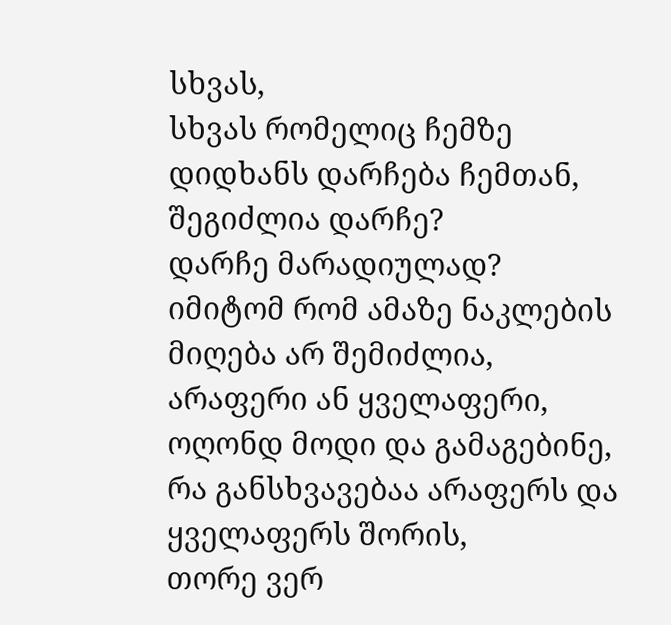სხვას,
სხვას რომელიც ჩემზე დიდხანს დარჩება ჩემთან,
შეგიძლია დარჩე?
დარჩე მარადიულად?
იმიტომ რომ ამაზე ნაკლების მიღება არ შემიძლია,
არაფერი ან ყველაფერი,
ოღონდ მოდი და გამაგებინე,
რა განსხვავებაა არაფერს და ყველაფერს შორის,
თორე ვერ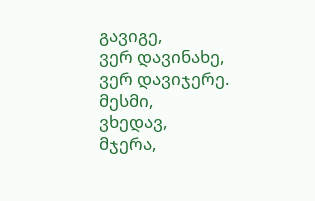გავიგე,
ვერ დავინახე,
ვერ დავიჯერე.
მესმი,
ვხედავ,
მჯერა,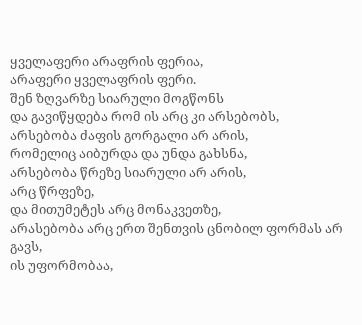ყველაფერი არაფრის ფერია,
არაფერი ყველაფრის ფერი.
შენ ზღვარზე სიარული მოგწონს
და გავიწყდება რომ ის არც კი არსებობს,
არსებობა ძაფის გორგალი არ არის,
რომელიც აიბურდა და უნდა გახსნა,
არსებობა წრეზე სიარული არ არის,
არც წრფეზე,
და მითუმეტეს არც მონაკვეთზე,
არასებობა არც ერთ შენთვის ცნობილ ფორმას არ გავს,
ის უფორმობაა,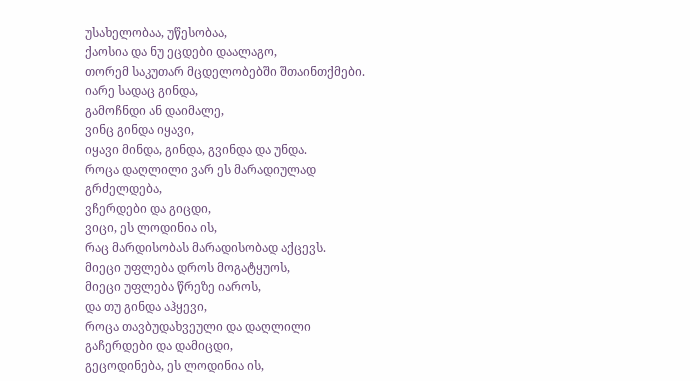უსახელობაა, უწესობაა,
ქაოსია და ნუ ეცდები დაალაგო,
თორემ საკუთარ მცდელობებში შთაინთქმები.
იარე სადაც გინდა,
გამოჩნდი ან დაიმალე,
ვინც გინდა იყავი,
იყავი მინდა, გინდა, გვინდა და უნდა.
როცა დაღლილი ვარ ეს მარადიულად გრძელდება,
ვჩერდები და გიცდი,
ვიცი, ეს ლოდინია ის,
რაც მარდისობას მარადისობად აქცევს.
მიეცი უფლება დროს მოგატყუოს,
მიეცი უფლება წრეზე იაროს,
და თუ გინდა აჰყევი,
როცა თავბუდახვეული და დაღლილი გაჩერდები და დამიცდი,
გეცოდინება, ეს ლოდინია ის,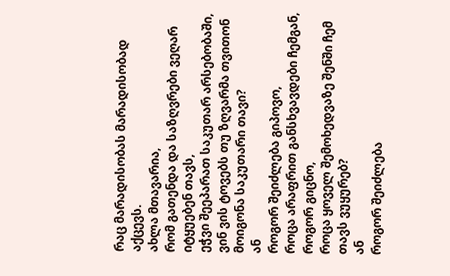რაც მარადისობას მარადისობად აქცევს.
ახლა მთავარია,
რომ გათენდა და საზღვრები ვეღარ იტყუებენ თავს,
ეჭვი შეეპარათ საკუთარ არსებობაში,
ვინ ვის ტოვებს თუ ზღვარმა თვითონ მოიგონა საკუთარი თავი?
ან
როგორ შეიძლება გიპოვო,
როცა არაფრით განსხვავდები ჩემგან,
როგორ გიცნო,
როცა ყოველ შემოხედვაზე შენში ჩემ თავს ვუყურებ?
ან
როგორ შეიძლება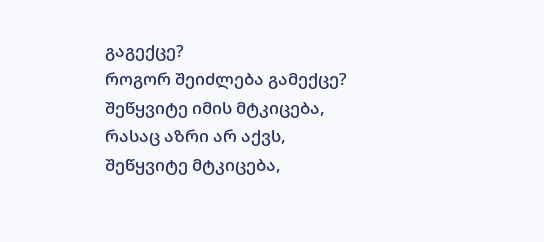გაგექცე?
როგორ შეიძლება გამექცე?
შეწყვიტე იმის მტკიცება,
რასაც აზრი არ აქვს,
შეწყვიტე მტკიცება,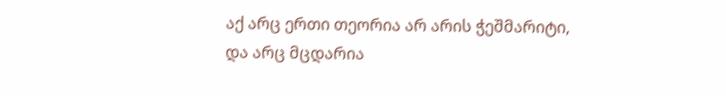აქ არც ერთი თეორია არ არის ჭეშმარიტი,
და არც მცდარია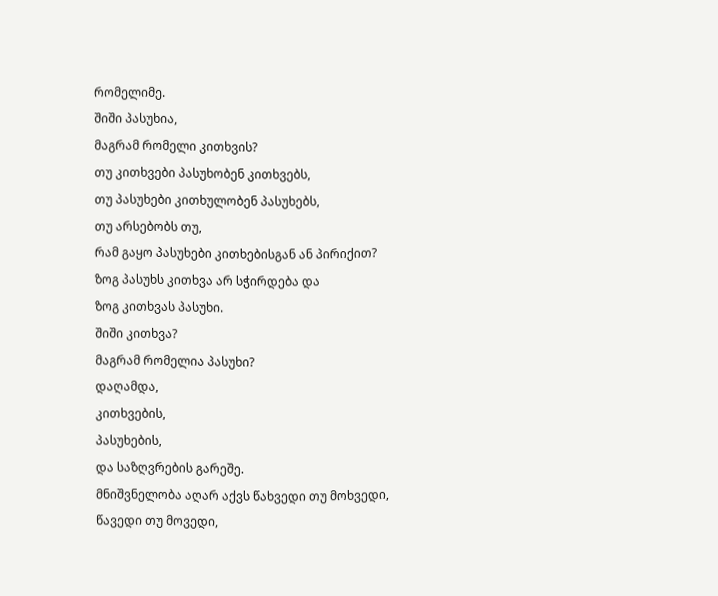რომელიმე.
შიში პასუხია,
მაგრამ რომელი კითხვის?
თუ კითხვები პასუხობენ კითხვებს,
თუ პასუხები კითხულობენ პასუხებს,
თუ არსებობს თუ,
რამ გაყო პასუხები კითხებისგან ან პირიქით?
ზოგ პასუხს კითხვა არ სჭირდება და
ზოგ კითხვას პასუხი.
შიში კითხვა?
მაგრამ რომელია პასუხი?
დაღამდა,
კითხვების,
პასუხების,
და საზღვრების გარეშე.
მნიშვნელობა აღარ აქვს წახვედი თუ მოხვედი,
წავედი თუ მოვედი,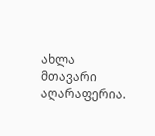ახლა მთავარი აღარაფერია.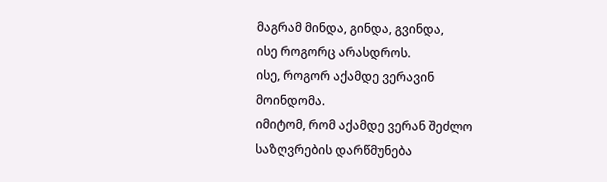მაგრამ მინდა, გინდა, გვინდა,
ისე როგორც არასდროს.
ისე, როგორ აქამდე ვერავინ მოინდომა.
იმიტომ, რომ აქამდე ვერან შეძლო საზღვრების დარწმუნება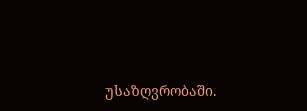უსაზღვრობაში.